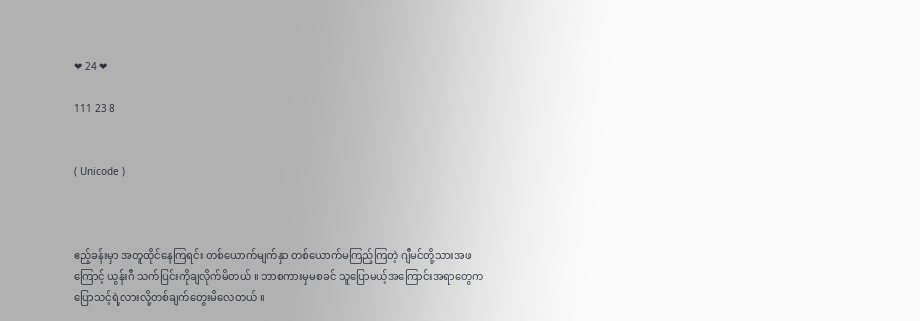❤ 24 ❤

111 23 8


( Unicode )



ဧည့်ခန်းမှာ အတူထိုင်နေကြရင်း တစ်ယောက်မျက်နှာ တစ်ယောက်မကြည့်ကြတဲ့ ဂျီမင်တို့သားအဖကြောင့် ယွန်းဂီ သက်ပြင်းကိုချလိုက်မိတယ် ။ ဘာစကားမှမစခင် သူပြောမယ့်အကြောင်းအရာတွေက ပြောသင့်ရဲ့လားလို့တစ်ချက်တွေးမိလေတယ် ။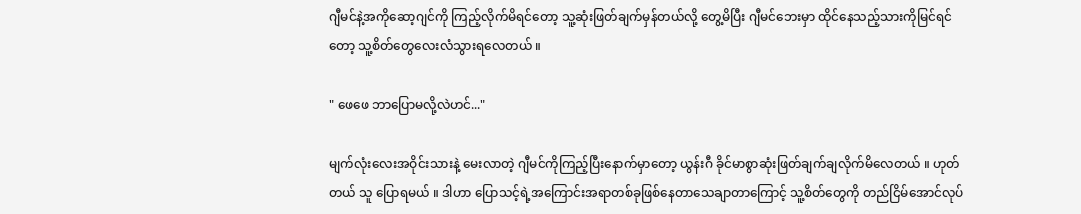ဂျီမင်နဲ့အကိုဆော့ဂျင်ကို ကြည့်လိုက်မိရင်တော့ သူ့ဆုံးဖြတ်ချက်မှန်တယ်လို့ တွေ့မိပြီး ဂျီမင်ဘေးမှာ ထိုင်နေသည့်သားကိုမြင်ရင်တော့ သူ့စိတ်တွေလေးလံသွားရလေတယ် ။

" ဖေဖေ ဘာပြောမလို့လဲဟင်..."

မျက်လုံးလေးအဝိုင်းသားနဲ့ မေးလာတဲ့ ဂျီမင်ကိုကြည့်ပြီးနောက်မှာတော့ ယွန်းဂီ ခိုင်မာစွာဆုံးဖြတ်ချက်ချလိုက်မိလေတယ် ။ ဟုတ်တယ် သူ ပြောရမယ် ။ ဒါဟာ ပြောသင့်ရဲ့အကြောင်းအရာတစ်ခုဖြစ်နေတာသေချာတာကြောင့် သူ့စိတ်တွေကို တည်ငြိမ်အောင်လုပ်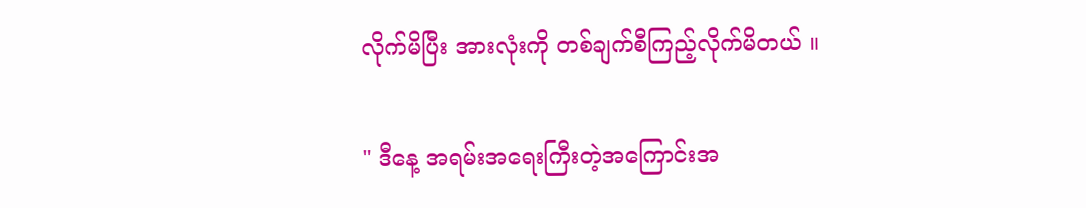လိုက်မိပြီး အားလုံးကို တစ်ချက်စီကြည့်လိုက်မိတယ် ။

" ဒီနေ့ အရမ်းအရေးကြီးတဲ့အကြောင်းအ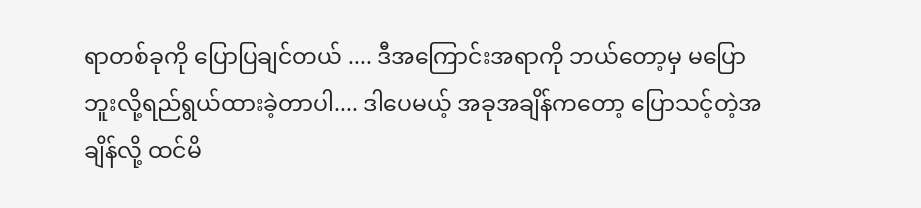ရာတစ်ခုကို ပြောပြချင်တယ် .... ဒီအကြောင်းအရာကို ဘယ်တော့မှ မပြောဘူးလို့ရည်ရွယ်ထားခဲ့တာပါ.... ဒါပေမယ့် အခုအချိန်ကတော့ ပြောသင့်တဲ့အချိန်လို့ ထင်မိ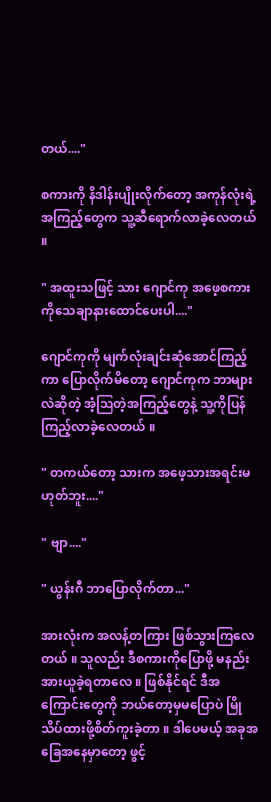တယ်...."

စကားကို နိဒါန်းပျိုးလိုက်တော့ အကုန်လုံးရဲ့အကြည့်တွေက သူ့ဆီရောက်လာခဲ့လေတယ် ။

" အထူးသဖြင့် သား ဂျောင်ကု အဖေ့စကားကိုသေချာနားထောင်ပေးပါ...."

ဂျောင်ကုကို မျက်လုံးချင်းဆုံအောင်ကြည့်ကာ ပြောလိုက်မိတော့ ဂျောင်ကုက ဘာများလဲဆိုတဲ့ အံ့ဩတဲ့အကြည့်တွေနဲ့ သူ့ကိုပြန်ကြည့်လာခဲ့လေတယ် ။

" တကယ်တော့ သားက အဖေ့သားအရင်းမဟုတ်ဘူး...."

" ဗျာ...."

" ယွန်းဂီ ဘာပြောလိုက်တာ..."

အားလုံးက အလန့်တကြား ဖြစ်သွားကြလေတယ် ။ သူလည်း ဒီစကားကိုပြောဖို့ မနည်းအားယူခဲ့ရတာလေ ။ ဖြစ်နိုင်ရင် ဒီအကြောင်းတွေကို ဘယ်တော့မှမပြောပဲ မြိုသိပ်ထားဖို့စိတ်ကူးခဲ့တာ ။ ဒါပေမယ့် အခုအခြေအနေမှာတော့ ဖွင့်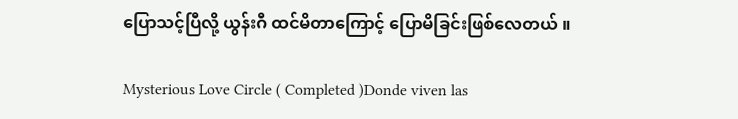ပြောသင့်ပြီလို့ ယွန်းဂီ ထင်မိတာကြောင့် ပြောမိခြင်းဖြစ်လေတယ် ။

Mysterious Love Circle ( Completed )Donde viven las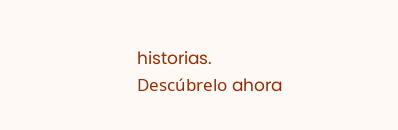historias. Descúbrelo ahora